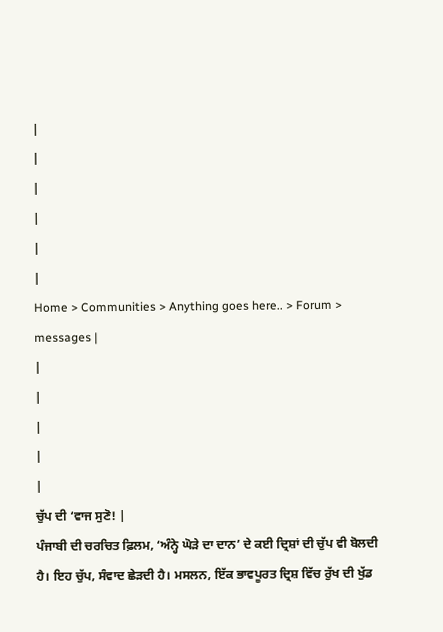|
|
|
|
|
|
Home > Communities > Anything goes here.. > Forum > messages |
|
|
|
|
|
ਚੁੱਪ ਦੀ ‘ਵਾਜ ਸੁਣੋ! |
ਪੰਜਾਬੀ ਦੀ ਚਰਚਿਤ ਫ਼ਿਲਮ, ‘ਅੰਨ੍ਹੇ ਘੋੜੇ ਦਾ ਦਾਨ’ ਦੇ ਕਈ ਦ੍ਰਿਸ਼ਾਂ ਦੀ ਚੁੱਪ ਵੀ ਬੋਲਦੀ ਹੈ। ਇਹ ਚੁੱਪ, ਸੰਵਾਦ ਛੇੜਦੀ ਹੈ। ਮਸਲਨ, ਇੱਕ ਭਾਵਪੂਰਤ ਦ੍ਰਿਸ਼ ਵਿੱਚ ਰੁੱਖ ਦੀ ਖੁੱਡ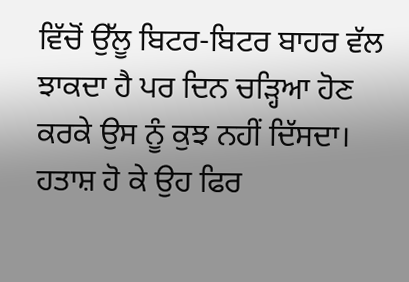ਵਿੱਚੋਂ ਉੱਲੂ ਬਿਟਰ-ਬਿਟਰ ਬਾਹਰ ਵੱਲ ਝਾਕਦਾ ਹੈ ਪਰ ਦਿਨ ਚੜ੍ਹਿਆ ਹੋਣ ਕਰਕੇ ਉਸ ਨੂੰ ਕੁਝ ਨਹੀਂ ਦਿੱਸਦਾ। ਹਤਾਸ਼ ਹੋ ਕੇ ਉਹ ਫਿਰ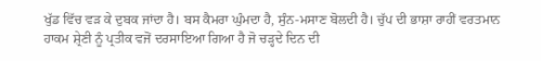ਖੁੱਡ ਵਿੱਚ ਵੜ ਕੇ ਦੁਬਕ ਜਾਂਦਾ ਹੈ। ਬਸ ਕੈਮਰਾ ਘੁੰਮਦਾ ਹੈ, ਸੁੰਨ-ਮਸਾਣ ਬੋਲਦੀ ਹੈ। ਚੁੱਪ ਦੀ ਭਾਸ਼ਾ ਰਾਹੀਂ ਵਰਤਮਾਨ ਹਾਕਮ ਸ਼੍ਰੇਣੀ ਨੂੰ ਪ੍ਰਤੀਕ ਵਜੋਂ ਦਰਸਾਇਆ ਗਿਆ ਹੈ ਜੋ ਚੜ੍ਹਦੇ ਦਿਨ ਦੀ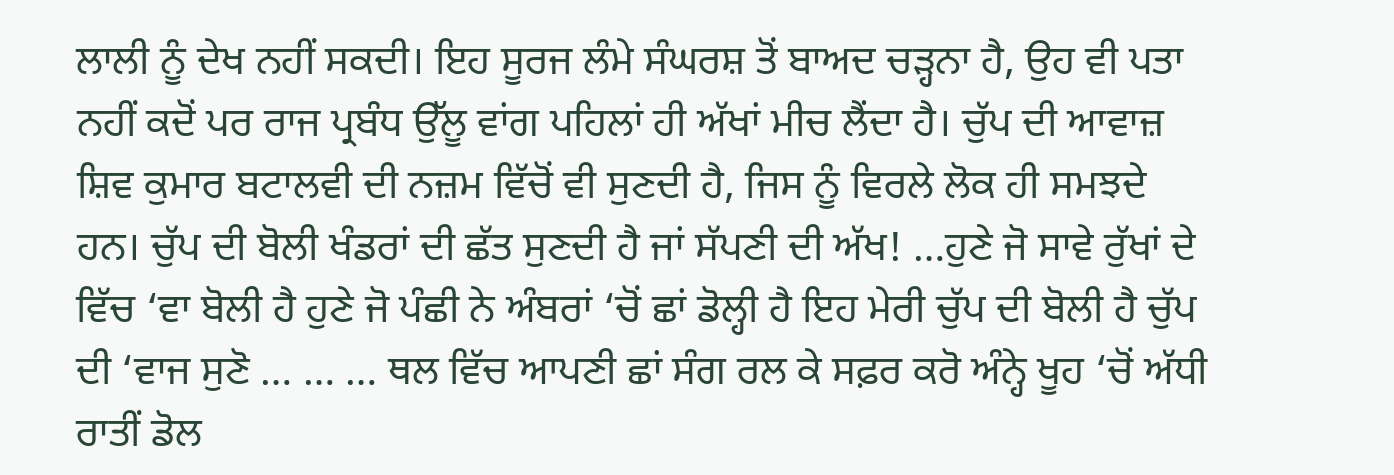ਲਾਲੀ ਨੂੰ ਦੇਖ ਨਹੀਂ ਸਕਦੀ। ਇਹ ਸੂਰਜ ਲੰਮੇ ਸੰਘਰਸ਼ ਤੋਂ ਬਾਅਦ ਚੜ੍ਹਨਾ ਹੈ, ਉਹ ਵੀ ਪਤਾ ਨਹੀਂ ਕਦੋਂ ਪਰ ਰਾਜ ਪ੍ਰਬੰਧ ਉੱਲੂ ਵਾਂਗ ਪਹਿਲਾਂ ਹੀ ਅੱਖਾਂ ਮੀਚ ਲੈਂਦਾ ਹੈ। ਚੁੱਪ ਦੀ ਆਵਾਜ਼ ਸ਼ਿਵ ਕੁਮਾਰ ਬਟਾਲਵੀ ਦੀ ਨਜ਼ਮ ਵਿੱਚੋਂ ਵੀ ਸੁਣਦੀ ਹੈ, ਜਿਸ ਨੂੰ ਵਿਰਲੇ ਲੋਕ ਹੀ ਸਮਝਦੇ ਹਨ। ਚੁੱਪ ਦੀ ਬੋਲੀ ਖੰਡਰਾਂ ਦੀ ਛੱਤ ਸੁਣਦੀ ਹੈ ਜਾਂ ਸੱਪਣੀ ਦੀ ਅੱਖ! …ਹੁਣੇ ਜੋ ਸਾਵੇ ਰੁੱਖਾਂ ਦੇ ਵਿੱਚ ‘ਵਾ ਬੋਲੀ ਹੈ ਹੁਣੇ ਜੋ ਪੰਛੀ ਨੇ ਅੰਬਰਾਂ ‘ਚੋਂ ਛਾਂ ਡੋਲ੍ਹੀ ਹੈ ਇਹ ਮੇਰੀ ਚੁੱਪ ਦੀ ਬੋਲੀ ਹੈ ਚੁੱਪ ਦੀ ‘ਵਾਜ ਸੁਣੋ … … … ਥਲ ਵਿੱਚ ਆਪਣੀ ਛਾਂ ਸੰਗ ਰਲ ਕੇ ਸਫ਼ਰ ਕਰੋ ਅੰਨ੍ਹੇ ਖੂਹ ‘ਚੋਂ ਅੱਧੀ ਰਾਤੀਂ ਡੋਲ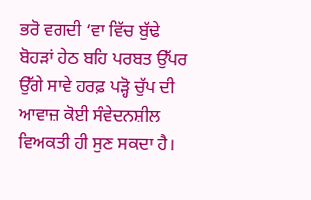ਭਰੋ ਵਗਦੀ ‘ਵਾ ਵਿੱਚ ਬੁੱਢੇ ਬੋਹੜਾਂ ਹੇਠ ਬਹਿ ਪਰਬਤ ਉੱਪਰ ਉੱਗੇ ਸਾਵੇ ਹਰਫ਼ ਪੜ੍ਹੋ ਚੁੱਪ ਦੀ ਆਵਾਜ਼ ਕੋਈ ਸੰਵੇਦਨਸ਼ੀਲ ਵਿਅਕਤੀ ਹੀ ਸੁਣ ਸਕਦਾ ਹੈ।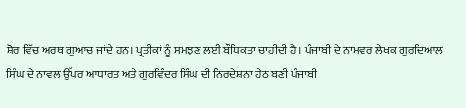ਸ਼ੋਰ ਵਿੱਚ ਅਰਥ ਗੁਆਚ ਜਾਂਦੇ ਹਨ। ਪ੍ਰਤੀਕਾਂ ਨੂੰ ਸਮਝਣ ਲਈ ਬੌਧਿਕਤਾ ਚਾਹੀਦੀ ਹੈ। ਪੰਜਾਬੀ ਦੇ ਨਾਮਵਰ ਲੇਖਕ ਗੁਰਦਿਆਲ ਸਿੰਘ ਦੇ ਨਾਵਲ ਉੱਪਰ ਆਧਾਰਤ ਅਤੇ ਗੁਰਵਿੰਦਰ ਸਿੰਘ ਦੀ ਨਿਰਦੇਸ਼ਨਾ ਹੇਠ ਬਣੀ ਪੰਜਾਬੀ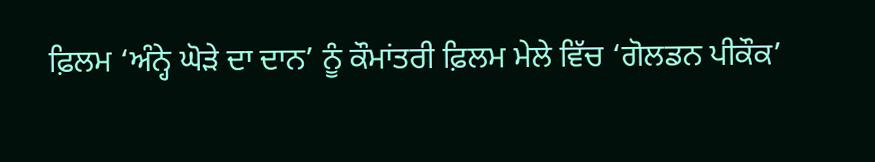ਫ਼ਿਲਮ ‘ਅੰਨ੍ਹੇ ਘੋੜੇ ਦਾ ਦਾਨ’ ਨੂੰ ਕੌਮਾਂਤਰੀ ਫ਼ਿਲਮ ਮੇਲੇ ਵਿੱਚ ‘ਗੋਲਡਨ ਪੀਕੌਕ’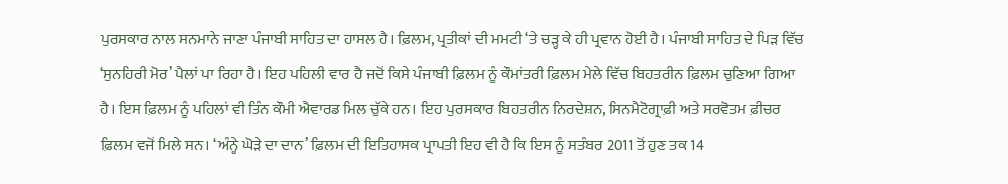ਪੁਰਸਕਾਰ ਨਾਲ ਸਨਮਾਨੇ ਜਾਣਾ ਪੰਜਾਬੀ ਸਾਹਿਤ ਦਾ ਹਾਸਲ ਹੈ। ਫ਼ਿਲਮ, ਪ੍ਰਤੀਕਾਂ ਦੀ ਮਮਟੀ ‘ਤੇ ਚੜ੍ਹ ਕੇ ਹੀ ਪ੍ਰਵਾਨ ਹੋਈ ਹੈ। ਪੰਜਾਬੀ ਸਾਹਿਤ ਦੇ ਪਿੜ ਵਿੱਚ ‘ਸੁਨਹਿਰੀ ਮੋਰ’ ਪੈਲਾਂ ਪਾ ਰਿਹਾ ਹੈ। ਇਹ ਪਹਿਲੀ ਵਾਰ ਹੈ ਜਦੋਂ ਕਿਸੇ ਪੰਜਾਬੀ ਫ਼ਿਲਮ ਨੂੰ ਕੌਮਾਂਤਰੀ ਫ਼ਿਲਮ ਮੇਲੇ ਵਿੱਚ ਬਿਹਤਰੀਨ ਫ਼ਿਲਮ ਚੁਣਿਆ ਗਿਆ ਹੈ। ਇਸ ਫ਼ਿਲਮ ਨੂੰ ਪਹਿਲਾਂ ਵੀ ਤਿੰਨ ਕੌਮੀ ਐਵਾਰਡ ਮਿਲ ਚੁੱਕੇ ਹਨ। ਇਹ ਪੁਰਸਕਾਰ ਬਿਹਤਰੀਨ ਨਿਰਦੇਸ਼ਨ, ਸਿਨਮੈਟੋਗ੍ਰਾਫ਼ੀ ਅਤੇ ਸਰਵੋਤਮ ਫ਼ੀਚਰ ਫ਼ਿਲਮ ਵਜੋਂ ਮਿਲੇ ਸਨ। ‘ਅੰਨ੍ਹੇ ਘੋੜੇ ਦਾ ਦਾਨ’ ਫ਼ਿਲਮ ਦੀ ਇਤਿਹਾਸਕ ਪ੍ਰਾਪਤੀ ਇਹ ਵੀ ਹੈ ਕਿ ਇਸ ਨੂੰ ਸਤੰਬਰ 2011 ਤੋਂ ਹੁਣ ਤਕ 14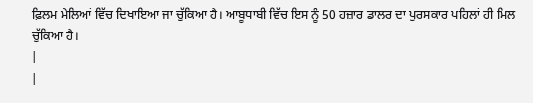ਫ਼ਿਲਮ ਮੇਲਿਆਂ ਵਿੱਚ ਦਿਖਾਇਆ ਜਾ ਚੁੱਕਿਆ ਹੈ। ਆਬੂਧਾਬੀ ਵਿੱਚ ਇਸ ਨੂੰ 50 ਹਜ਼ਾਰ ਡਾਲਰ ਦਾ ਪੁਰਸਕਾਰ ਪਹਿਲਾਂ ਹੀ ਮਿਲ ਚੁੱਕਿਆ ਹੈ।
|
|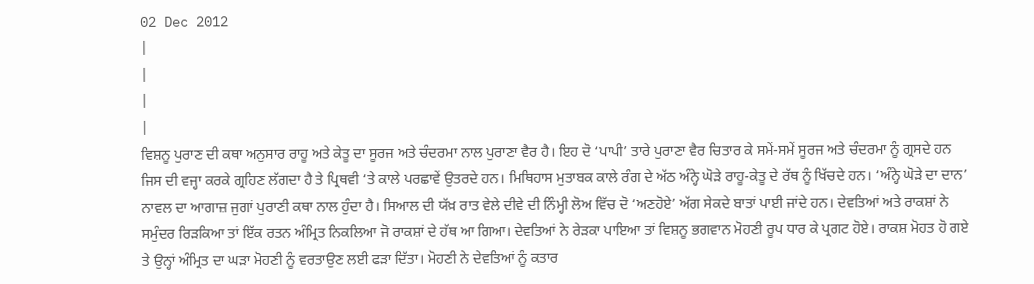02 Dec 2012
|
|
|
|
ਵਿਸ਼ਨੂ ਪੁਰਾਣ ਦੀ ਕਥਾ ਅਨੁਸਾਰ ਰਾਹੂ ਅਤੇ ਕੇਤੂ ਦਾ ਸੂਰਜ ਅਤੇ ਚੰਦਰਮਾ ਨਾਲ ਪੁਰਾਣਾ ਵੈਰ ਹੈ। ਇਹ ਦੋ ‘ਪਾਪੀ’ ਤਾਰੇ ਪੁਰਾਣਾ ਵੈਰ ਚਿਤਾਰ ਕੇ ਸਮੇਂ-ਸਮੇਂ ਸੂਰਜ ਅਤੇ ਚੰਦਰਮਾ ਨੂੰ ਗ੍ਰਸਦੇ ਹਨ ਜਿਸ ਦੀ ਵਜ੍ਹਾ ਕਰਕੇ ਗ੍ਰਹਿਣ ਲੱਗਦਾ ਹੈ ਤੇ ਪ੍ਰਿਥਵੀ ‘ਤੇ ਕਾਲੇ ਪਰਛਾਵੇਂ ਉਤਰਦੇ ਹਨ। ਮਿਥਿਹਾਸ ਮੁਤਾਬਕ ਕਾਲੇ ਰੰਗ ਦੇ ਅੱਠ ਅੰਨ੍ਹੇ ਘੋੜੇ ਰਾਹੂ-ਕੇਤੂ ਦੇ ਰੱਥ ਨੂੰ ਖਿੱਚਦੇ ਹਨ। ‘ਅੰਨ੍ਹੇ ਘੋੜੇ ਦਾ ਦਾਨ’ ਨਾਵਲ ਦਾ ਆਗਾਜ਼ ਜੁਗਾਂ ਪੁਰਾਣੀ ਕਥਾ ਨਾਲ ਹੁੰਦਾ ਹੈ। ਸਿਆਲ ਦੀ ਯੱਖ਼ ਰਾਤ ਵੇਲੇ ਦੀਵੇ ਦੀ ਨਿੰਮ੍ਹੀ ਲੋਅ ਵਿੱਚ ਦੋ ‘ਅਣਹੋਏ’ ਅੱਗ ਸੇਕਦੇ ਬਾਤਾਂ ਪਾਈ ਜਾਂਦੇ ਹਨ। ਦੇਵਤਿਆਂ ਅਤੇ ਰਾਕਸ਼ਾਂ ਨੇ ਸਮੁੰਦਰ ਰਿੜਕਿਆ ਤਾਂ ਇੱਕ ਰਤਨ ਅੰਮ੍ਰਿਤ ਨਿਕਲਿਆ ਜੋ ਰਾਕਸ਼ਾਂ ਦੇ ਹੱਥ ਆ ਗਿਆ। ਦੇਵਤਿਆਂ ਨੇ ਰੇੜਕਾ ਪਾਇਆ ਤਾਂ ਵਿਸ਼ਨੂ ਭਗਵਾਨ ਮੋਹਣੀ ਰੂਪ ਧਾਰ ਕੇ ਪ੍ਰਗਟ ਹੋਏ। ਰਾਕਸ਼ ਮੋਹਤ ਹੋ ਗਏ ਤੇ ਉਨ੍ਹਾਂ ਅੰਮ੍ਰਿਤ ਦਾ ਘੜਾ ਮੋਹਣੀ ਨੂੰ ਵਰਤਾਉਣ ਲਈ ਫੜਾ ਦਿੱਤਾ। ਮੋਹਣੀ ਨੇ ਦੇਵਤਿਆਂ ਨੂੰ ਕਤਾਰ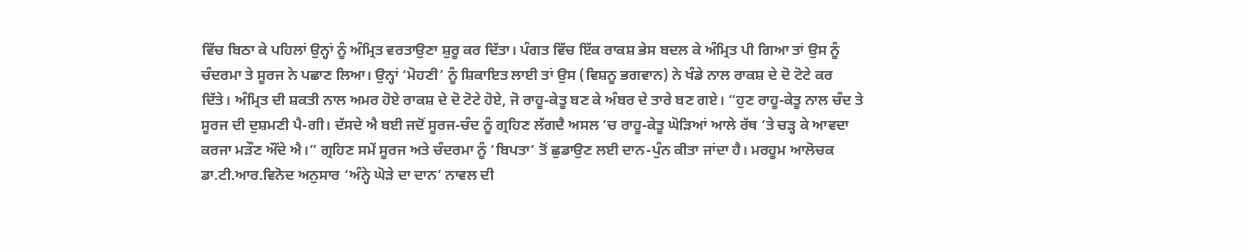ਵਿੱਚ ਬਿਠਾ ਕੇ ਪਹਿਲਾਂ ਉਨ੍ਹਾਂ ਨੂੰ ਅੰਮ੍ਰਿਤ ਵਰਤਾਉਣਾ ਸ਼ੁਰੂ ਕਰ ਦਿੱਤਾ। ਪੰਗਤ ਵਿੱਚ ਇੱਕ ਰਾਕਸ਼ ਭੇਸ ਬਦਲ ਕੇ ਅੰਮ੍ਰਿਤ ਪੀ ਗਿਆ ਤਾਂ ਉਸ ਨੂੰ ਚੰਦਰਮਾ ਤੇ ਸੂਰਜ ਨੇ ਪਛਾਣ ਲਿਆ। ਉਨ੍ਹਾਂ ‘ਮੋਹਣੀ’ ਨੂੰ ਸ਼ਿਕਾਇਤ ਲਾਈ ਤਾਂ ਉਸ (ਵਿਸ਼ਨੂ ਭਗਵਾਨ) ਨੇ ਖੰਡੇ ਨਾਲ ਰਾਕਸ਼ ਦੇ ਦੋ ਟੋਟੇ ਕਰ ਦਿੱਤੇ। ਅੰਮ੍ਰਿਤ ਦੀ ਸ਼ਕਤੀ ਨਾਲ ਅਮਰ ਹੋਏ ਰਾਕਸ਼ ਦੇ ਦੋ ਟੋਟੇ ਹੋਏ, ਜੋ ਰਾਹੂ-ਕੇਤੂ ਬਣ ਕੇ ਅੰਬਰ ਦੇ ਤਾਰੇ ਬਣ ਗਏ। “ਹੁਣ ਰਾਹੂ-ਕੇਤੂ ਨਾਲ ਚੰਦ ਤੇ ਸੂਰਜ ਦੀ ਦੁਸ਼ਮਣੀ ਪੈ-ਗੀ। ਦੱਸਦੇ ਐ ਬਈ ਜਦੋਂ ਸੂਰਜ-ਚੰਦ ਨੂੰ ਗ੍ਰਹਿਣ ਲੱਗਦੈ ਅਸਲ ‘ਚ ਰਾਹੂ-ਕੇਤੂ ਘੋੜਿਆਂ ਆਲੇ ਰੱਥ ‘ਤੇ ਚੜ੍ਹ ਕੇ ਆਵਦਾ ਕਰਜਾ ਮੜੌਣ ਔਂਦੇ ਐ।” ਗ੍ਰਹਿਣ ਸਮੇਂ ਸੂਰਜ ਅਤੇ ਚੰਦਰਮਾ ਨੂੰ ‘ਬਿਪਤਾ’ ਤੋਂ ਛੁਡਾਉਣ ਲਈ ਦਾਨ-ਪੁੰਨ ਕੀਤਾ ਜਾਂਦਾ ਹੈ। ਮਰਹੂਮ ਆਲੋਚਕ ਡਾ.ਟੀ.ਆਰ.ਵਿਨੋਦ ਅਨੁਸਾਰ ‘ਅੰਨ੍ਹੇ ਘੋੜੇ ਦਾ ਦਾਨ’ ਨਾਵਲ ਦੀ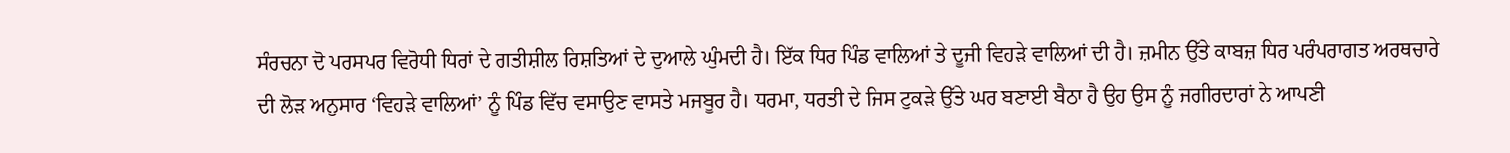ਸੰਰਚਨਾ ਦੋ ਪਰਸਪਰ ਵਿਰੋਧੀ ਧਿਰਾਂ ਦੇ ਗਤੀਸ਼ੀਲ ਰਿਸ਼ਤਿਆਂ ਦੇ ਦੁਆਲੇ ਘੁੰਮਦੀ ਹੈ। ਇੱਕ ਧਿਰ ਪਿੰਡ ਵਾਲਿਆਂ ਤੇ ਦੂਜੀ ਵਿਹੜੇ ਵਾਲਿਆਂ ਦੀ ਹੈ। ਜ਼ਮੀਨ ਉੱਤੇ ਕਾਬਜ਼ ਧਿਰ ਪਰੰਪਰਾਗਤ ਅਰਥਚਾਰੇ ਦੀ ਲੋੜ ਅਨੁਸਾਰ ‘ਵਿਹੜੇ ਵਾਲਿਆਂ’ ਨੂੰ ਪਿੰਡ ਵਿੱਚ ਵਸਾਉਣ ਵਾਸਤੇ ਮਜਬੂਰ ਹੈ। ਧਰਮਾ, ਧਰਤੀ ਦੇ ਜਿਸ ਟੁਕੜੇ ਉੱਤੇ ਘਰ ਬਣਾਈ ਬੈਠਾ ਹੈ ਉਹ ਉਸ ਨੂੰ ਜਗੀਰਦਾਰਾਂ ਨੇ ਆਪਣੀ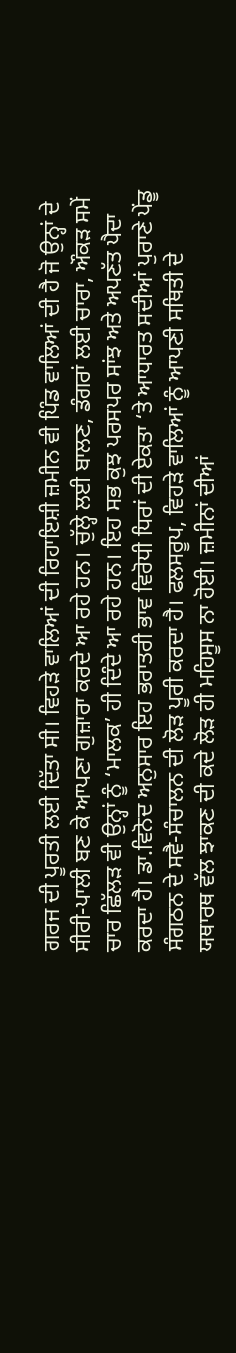ਗਰਜ ਦੀ ਪੂਰਤੀ ਲਈ ਦਿੱਤਾ ਸੀ। ਵਿਹੜੇ ਵਾਲਿਆਂ ਦੀ ਰਿਹਾਇਸ਼ੀ ਜ਼ਮੀਨ ਵੀ ਪਿੰਡ ਵਾਲਿਆਂ ਦੀ ਹੈ ਜੋ ਉਨ੍ਹਾਂ ਦੇ ਸੀਰੀ-ਪਾਲੀ ਬਣ ਕੇ ਆਪਣਾ ਗੁਜ਼ਾਰਾ ਕਰਦੇ ਆ ਰਹੇ ਹਨ। ਚੁੱਲ੍ਹੇ ਲਈ ਬਾਲਣ, ਡੰਗਰਾਂ ਲਈ ਚਾਰਾ, ਔਕੜ ਸਮੇਂ ਚਾਰ ਛਿੱਲੜ ਵੀ ਉਨ੍ਹਾਂ ਨੂੰ ‘ਮਾਲਕ’ ਹੀ ਦਿੰਦੇ ਆ ਰਹੇ ਹਨ। ਇਹ ਸਭ ਕੁਝ ਪਰਸਪਰ ਸਾਂਝ ਅਤੇ ਅਪਣੱਤ ਪੈਦਾ ਕਰਦਾ ਹੈ। ਡਾ.ਵਿਨੋਦ ਅਨੁਸਾਰ ਇਹ ਭਰਾਤਰੀ ਭਾਵ ਵਿਰੋਧੀ ਧਿਰਾਂ ਦੀ ਏਕਤਾ ‘ਤੇ ਆਧਾਰਤ ਸਦੀਆਂ ਪੁਰਾਣੇ ਪੇਂਡੂ ਸੰਗਠਨ ਦੇ ਸਵੈ-ਸੰਚਾਲਨ ਦੀ ਲੋੜ ਪੂਰੀ ਕਰਦਾ ਹੈ। ਫਲਸਰੂਪ, ਵਿਹੜੇ ਵਾਲਿਆਂ ਨੂੰ ਆਪਣੀ ਸਥਿਤੀ ਦੇ ਯਥਾਰਥ ਵੱਲ ਝਾਕਣ ਦੀ ਕਦੇ ਲੋੜ ਹੀ ਮਹਿਸੂਸ ਨਾ ਹੋਈ। ਜ਼ਮੀਨਾਂ ਦੀਆਂ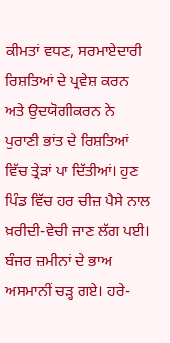ਕੀਮਤਾਂ ਵਧਣ, ਸਰਮਾਏਦਾਰੀ ਰਿਸ਼ਤਿਆਂ ਦੇ ਪ੍ਰਵੇਸ਼ ਕਰਨ ਅਤੇ ਉਦਯੋਗੀਕਰਨ ਨੇ ਪੁਰਾਣੀ ਭਾਂਤ ਦੇ ਰਿਸ਼ਤਿਆਂ ਵਿੱਚ ਤ੍ਰੇੜਾਂ ਪਾ ਦਿੱਤੀਆਂ। ਹੁਣ ਪਿੰਡ ਵਿੱਚ ਹਰ ਚੀਜ਼ ਪੈਸੇ ਨਾਲ ਖ਼ਰੀਦੀ-ਵੇਚੀ ਜਾਣ ਲੱਗ ਪਈ। ਬੰਜਰ ਜ਼ਮੀਨਾਂ ਦੇ ਭਾਅ ਅਸਮਾਨੀਂ ਚੜ੍ਹ ਗਏ। ਹਰੇ-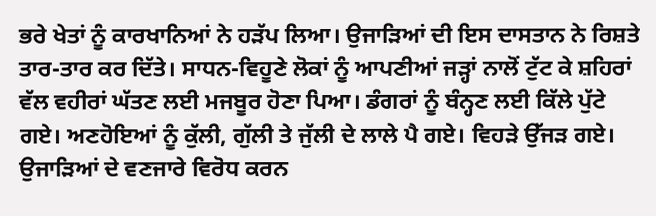ਭਰੇ ਖੇਤਾਂ ਨੂੰ ਕਾਰਖਾਨਿਆਂ ਨੇ ਹੜੱਪ ਲਿਆ। ਉਜਾੜਿਆਂ ਦੀ ਇਸ ਦਾਸਤਾਨ ਨੇ ਰਿਸ਼ਤੇ ਤਾਰ-ਤਾਰ ਕਰ ਦਿੱਤੇ। ਸਾਧਨ-ਵਿਹੂਣੇ ਲੋਕਾਂ ਨੂੰ ਆਪਣੀਆਂ ਜੜ੍ਹਾਂ ਨਾਲੋਂ ਟੁੱਟ ਕੇ ਸ਼ਹਿਰਾਂ ਵੱਲ ਵਹੀਰਾਂ ਘੱਤਣ ਲਈ ਮਜਬੂਰ ਹੋਣਾ ਪਿਆ। ਡੰਗਰਾਂ ਨੂੰ ਬੰਨ੍ਹਣ ਲਈ ਕਿੱਲੇ ਪੁੱਟੇ ਗਏ। ਅਣਹੋਇਆਂ ਨੂੰ ਕੁੱਲੀ, ਗੁੱਲੀ ਤੇ ਜੁੱਲੀ ਦੇ ਲਾਲੇ ਪੈ ਗਏ। ਵਿਹੜੇ ਉੱਜੜ ਗਏ। ਉਜਾੜਿਆਂ ਦੇ ਵਣਜਾਰੇ ਵਿਰੋਧ ਕਰਨ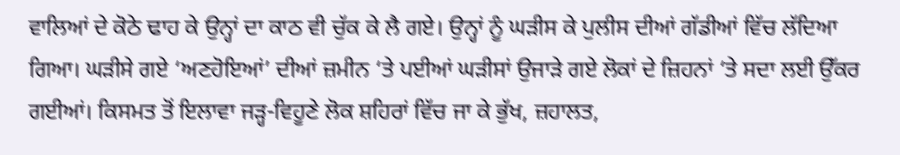ਵਾਲਿਆਂ ਦੇ ਕੋਠੇ ਢਾਹ ਕੇ ਉਨ੍ਹਾਂ ਦਾ ਕਾਠ ਵੀ ਚੁੱਕ ਕੇ ਲੈ ਗਏ। ਉਨ੍ਹਾਂ ਨੂੰ ਘੜੀਸ ਕੇ ਪੁਲੀਸ ਦੀਆਂ ਗੱਡੀਆਂ ਵਿੱਚ ਲੱਦਿਆ ਗਿਆ। ਘੜੀਸੇ ਗਏ ‘ਅਣਹੋਇਆਂ’ ਦੀਆਂ ਜ਼ਮੀਨ ‘ਤੇ ਪਈਆਂ ਘੜੀਸਾਂ ਉਜਾੜੇ ਗਏ ਲੋਕਾਂ ਦੇ ਜ਼ਿਹਨਾਂ ‘ਤੇ ਸਦਾ ਲਈ ਉੱਕਰ ਗਈਆਂ। ਕਿਸਮਤ ਤੋਂ ਇਲਾਵਾ ਜੜ੍ਹ-ਵਿਹੂਣੇ ਲੋਕ ਸ਼ਹਿਰਾਂ ਵਿੱਚ ਜਾ ਕੇ ਭੁੱਖ, ਜ਼ਹਾਲਤ,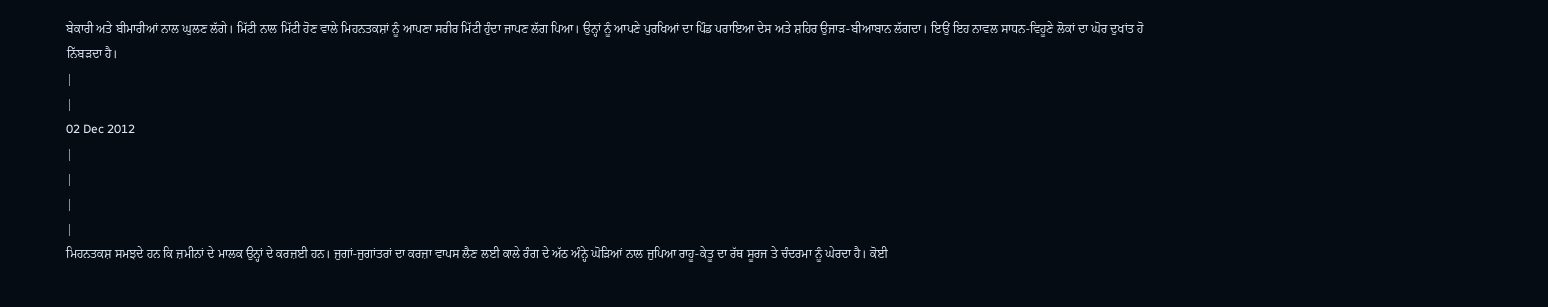ਬੇਕਾਰੀ ਅਤੇ ਬੀਮਾਰੀਆਂ ਨਾਲ ਘੁਲਣ ਲੱਗੇ। ਮਿੱਟੀ ਨਾਲ ਮਿੱਟੀ ਹੋਣ ਵਾਲੇ ਮਿਹਨਤਕਸ਼ਾਂ ਨੂੰ ਆਪਣਾ ਸਰੀਰ ਮਿੱਟੀ ਹੁੰਦਾ ਜਾਪਣ ਲੱਗ ਪਿਆ। ਉਨ੍ਹਾਂ ਨੂੰ ਆਪਣੇ ਪੁਰਖਿਆਂ ਦਾ ਪਿੰਡ ਪਰਾਇਆ ਦੇਸ ਅਤੇ ਸ਼ਹਿਰ ਉਜਾੜ-ਬੀਆਬਾਨ ਲੱਗਦਾ। ਇਉਂ ਇਹ ਨਾਵਲ ਸਾਧਨ-ਵਿਹੂਣੇ ਲੋਕਾਂ ਦਾ ਘੋਰ ਦੁਖਾਂਤ ਹੋ ਨਿੱਬੜਦਾ ਹੈ।
|
|
02 Dec 2012
|
|
|
|
ਮਿਹਨਤਕਸ਼ ਸਮਝਦੇ ਹਨ ਕਿ ਜ਼ਮੀਨਾਂ ਦੇ ਮਾਲਕ ਉਨ੍ਹਾਂ ਦੇ ਕਰਜ਼ਈ ਹਨ। ਜੁਗਾਂ-ਜੁਗਾਂਤਰਾਂ ਦਾ ਕਰਜ਼ਾ ਵਾਪਸ ਲੈਣ ਲਈ ਕਾਲੇ ਰੰਗ ਦੇ ਅੱਠ ਅੰਨ੍ਹੇ ਘੋੜਿਆਂ ਨਾਲ ਜੁਪਿਆ ਰਾਹੂ-ਕੇਤੂ ਦਾ ਰੱਥ ਸੂਰਜ ਤੇ ਚੰਦਰਮਾ ਨੂੰ ਘੇਰਦਾ ਹੈ। ਕੋਈ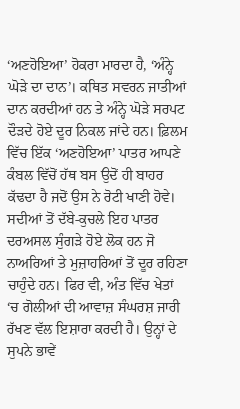‘ਅਣਹੋਇਆ’ ਹੋਕਰਾ ਮਾਰਦਾ ਹੈ, ‘ਅੰਨ੍ਹੇ ਘੋੜੇ ਦਾ ਦਾਨ’। ਕਥਿਤ ਸਵਰਨ ਜਾਤੀਆਂ ਦਾਨ ਕਰਦੀਆਂ ਹਨ ਤੇ ਅੰਨ੍ਹੇ ਘੋੜੇ ਸਰਪਟ ਦੌੜਦੇ ਹੋਏ ਦੂਰ ਨਿਕਲ ਜਾਂਦੇ ਹਨ। ਫ਼ਿਲਮ ਵਿੱਚ ਇੱਕ ‘ਅਣਹੋਇਆ’ ਪਾਤਰ ਆਪਣੇ ਕੰਬਲ ਵਿੱਚੋਂ ਹੱਥ ਬਸ ਉਦੋਂ ਹੀ ਬਾਹਰ ਕੱਢਦਾ ਹੈ ਜਦੋਂ ਉਸ ਨੇ ਰੋਟੀ ਖਾਣੀ ਹੋਵੇ। ਸਦੀਆਂ ਤੋਂ ਦੱਬੇ-ਕੁਚਲੇ ਇਹ ਪਾਤਰ ਦਰਅਸਲ ਸੁੰਗੜੇ ਹੋਏ ਲੋਕ ਹਨ ਜੋ ਨਾਅਰਿਆਂ ਤੇ ਮੁਜ਼ਾਹਰਿਆਂ ਤੋਂ ਦੂਰ ਰਹਿਣਾ ਚਾਹੁੰਦੇ ਹਨ। ਫਿਰ ਵੀ, ਅੰਤ ਵਿੱਚ ਖੇਤਾਂ ‘ਚ ਗੋਲੀਆਂ ਦੀ ਆਵਾਜ਼ ਸੰਘਰਸ਼ ਜਾਰੀ ਰੱਖਣ ਵੱਲ ਇਸ਼ਾਰਾ ਕਰਦੀ ਹੈ। ਉਨ੍ਹਾਂ ਦੇ ਸੁਪਨੇ ਭਾਵੇਂ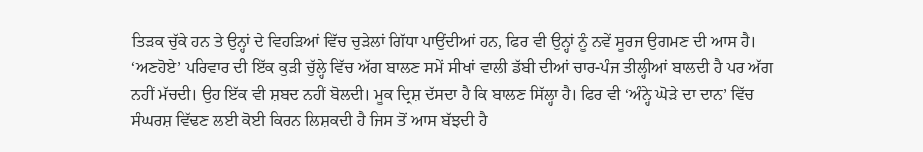ਤਿੜਕ ਚੁੱਕੇ ਹਨ ਤੇ ਉਨ੍ਹਾਂ ਦੇ ਵਿਹੜਿਆਂ ਵਿੱਚ ਚੁੜੇਲਾਂ ਗਿੱਧਾ ਪਾਉਂਦੀਆਂ ਹਨ, ਫਿਰ ਵੀ ਉਨ੍ਹਾਂ ਨੂੰ ਨਵੇਂ ਸੂਰਜ ਉਗਮਣ ਦੀ ਆਸ ਹੈ। ‘ਅਣਹੋਏ’ ਪਰਿਵਾਰ ਦੀ ਇੱਕ ਕੁੜੀ ਚੁੱਲ੍ਹੇ ਵਿੱਚ ਅੱਗ ਬਾਲਣ ਸਮੇਂ ਸੀਖਾਂ ਵਾਲੀ ਡੱਬੀ ਦੀਆਂ ਚਾਰ-ਪੰਜ ਤੀਲ੍ਹੀਆਂ ਬਾਲਦੀ ਹੈ ਪਰ ਅੱਗ ਨਹੀਂ ਮੱਚਦੀ। ਉਹ ਇੱਕ ਵੀ ਸ਼ਬਦ ਨਹੀਂ ਬੋਲਦੀ। ਮੂਕ ਦ੍ਰਿਸ਼ ਦੱਸਦਾ ਹੈ ਕਿ ਬਾਲਣ ਸਿੱਲ੍ਹਾ ਹੈ। ਫਿਰ ਵੀ ‘ਅੰਨ੍ਹੇ ਘੋੜੇ ਦਾ ਦਾਨ’ ਵਿੱਚ ਸੰਘਰਸ਼ ਵਿੱਢਣ ਲਈ ਕੋਈ ਕਿਰਨ ਲਿਸ਼ਕਦੀ ਹੈ ਜਿਸ ਤੋਂ ਆਸ ਬੱਝਦੀ ਹੈ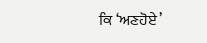ਕਿ ‘ਅਣਹੋਏ’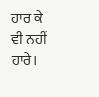ਹਾਰ ਕੇ ਵੀ ਨਹੀਂ ਹਾਰੇ।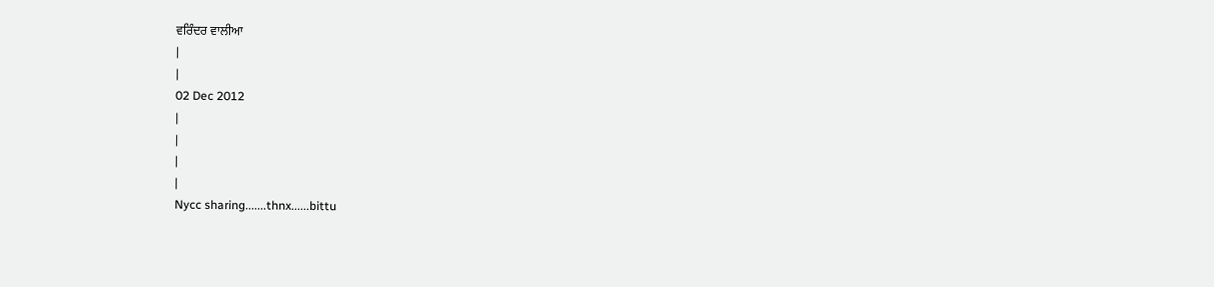ਵਰਿੰਦਰ ਵਾਲੀਆ
|
|
02 Dec 2012
|
|
|
|
Nycc sharing.......thnx......bittu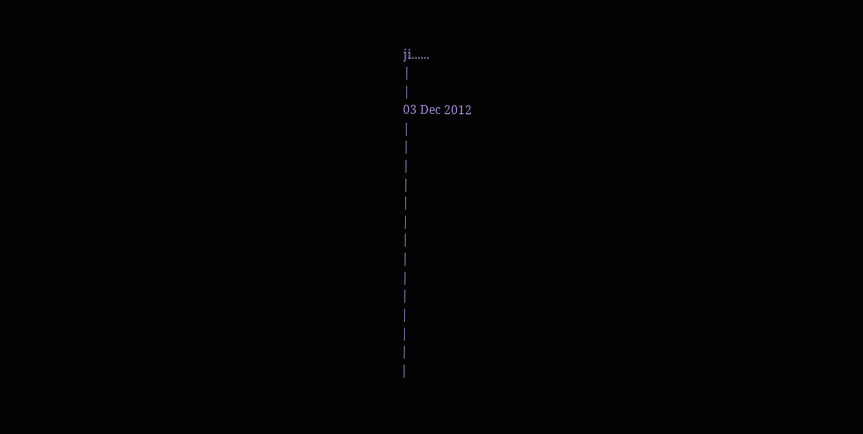ji......
|
|
03 Dec 2012
|
|
|
|
|
|
|
|
|
|
|
|
|
|